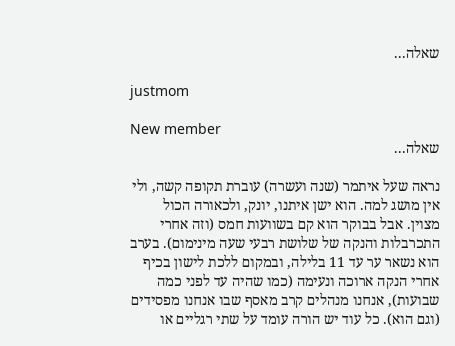שאלה...

justmom

New member
שאלה...

נראה שעל איתמר (שנה ועשרה) עוברת תקופה קשה, ולי אין מושג למה. הוא ישן איתנו, יונק, ולכאורה הכול מצוין. אבל בבוקר הוא קם בשוועות חמס (וזה אחרי התכרבלות והנקה של שלושת רבעי שעה מינימום). בערב הוא נשאר ער עד 11 בלילה, ובמקום ללכת לישון בכיף אחרי הנקה ארוכה ונעימה (כמו שהיה עד לפני כמה שבועות), אנחנו מנהלים קרב מאסף שבו אנחנו מפסידים (וגם הוא). כל עוד יש הורה עומד על שתי רגליים או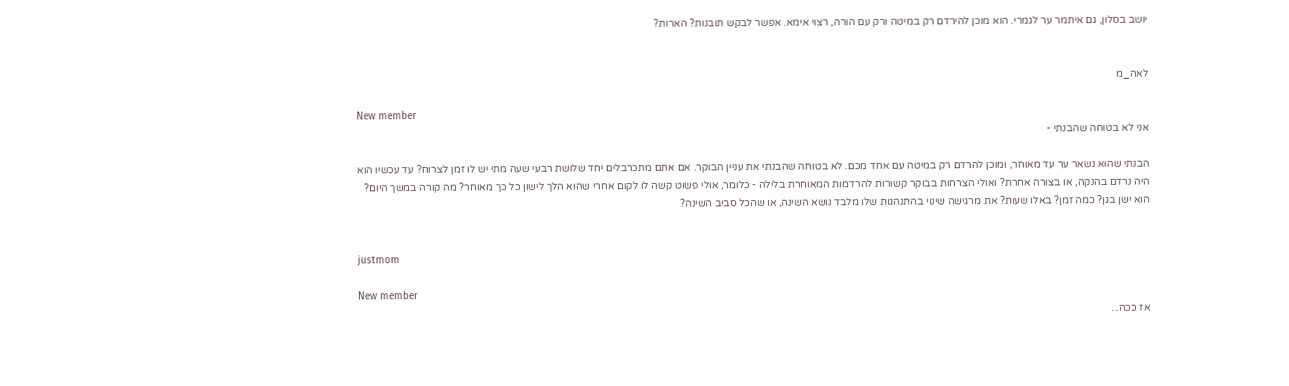יושב בסלון, גם איתמר ער לגמרי. הוא מוכן להירדם רק במיטה ורק עם הורה, רצוי אימא. אפשר לבקש תובנות? הארות?


לאה_מ

New member
אני לא בטוחה שהבנתי -

הבנתי שהוא נשאר ער עד מאוחר, ומוכן להרדם רק במיטה עם אחד מכם. לא בטוחה שהבנתי את עניין הבוקר. אם אתם מתכרבלים יחד שלושת רבעי שעה מתי יש לו זמן לצרוח? עד עכשיו הוא היה נרדם בהנקה, או בצורה אחרת? ואולי הצרחות בבוקר קשורות להרדמות המאוחרת בלילה - כלומר, אולי פשוט קשה לו לקום אחרי שהוא הלך לישון כל כך מאוחר? מה קורה במשך היום? הוא ישן בגן? כמה זמן? באלו שעות? את מרגישה שינוי בהתנהגות שלו מלבד נושא השינה, או שהכל סביב השינה?


justmom

New member
אז ככה...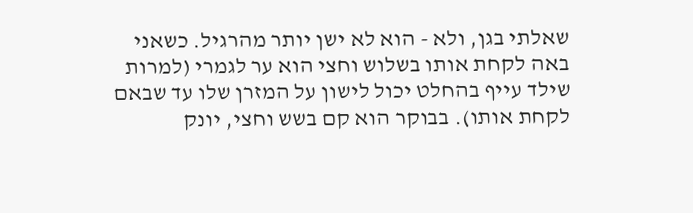שאלתי בגן, ולא - הוא לא ישן יותר מהרגיל. כשאני באה לקחת אותו בשלוש וחצי הוא ער לגמרי (למרות שילד עייף בהחלט יכול לישון על המזרן שלו עד שבאם לקחת אותו). בבוקר הוא קם בשש וחצי, יונק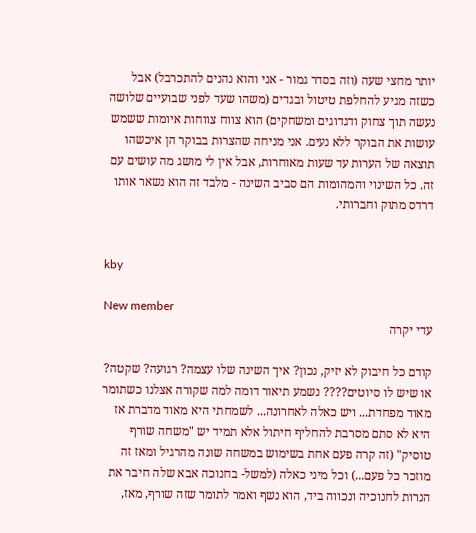יותר מחצי שעה (וזה בסדר גמור - אני והוא נהנים להתכרבל) אבל כשזה מגיע להחלפת טיטול ובגדים (משהו שעד לפני שבועיים שלושה נעשה תוך צחוק ודגדוגים ומשחקים) הוא צווח צווחות איומות ששמש עושות את הבוקר ללא נעים. אני מניחה שהצרות בבוקר הן איכשהו תוצאה של הערות עד שעות מאוחרות, אבל אין לי מושג מה עושים עם זה. כל השינוי והמהומות הם סביב השינה - מלבד זה הוא נשאר אותו דרדס מתוק וחברותי.


kby

New member
עדי יקרה

קודם כל חיבוק לא יזיק, נכון? איך השינה שלו עצמה? רגועה? שקטה? או שיש לו סיוטים???? נשמע תיאור דומה למה שקורה אצלנו כשתומר מאוד מפחדת... ויש כאלה לאחרונה... לשמחתי היא מאוד מדברת אז היא לא סתם מסרבת להחליף חיתול אלא תמיד יש "משחה שורף טוסיק" (זה קרה פעם אחת בשימוש במשחה שונה מהרגיל ומאז זה מוזכר כל פעם...) וכל מיני כאלה (למשל- בחנוכה אבא שלה חיבר את הנרות לחנוכיה ונכווה ביד, הוא נשף ואמר לתומר שזה שורף, מאז,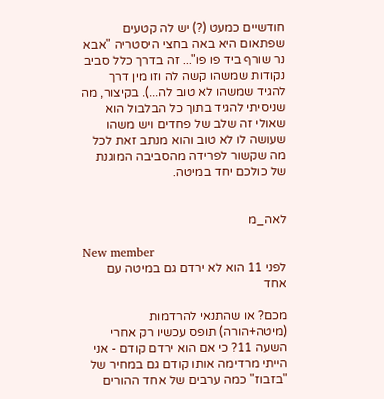חודשיים כמעט (?) יש לה קטעים שפתאום היא באה בחצי היסטריה "אבא נר שורף ביד פו פו"... זה בדרך כלל סביב נקודות שמשהו קשה לה וזו מין דרך להגיד שמשהו לא טוב לה...). בקיצור, מה שניסיתי להגיד בתוך כל הבלבול הוא שאולי זה שלב של פחדים ויש משהו שעושה לו לא טוב והוא מנתב זאת לכל מה שקשור לפרידה מהסביבה המוגנת של כולכם יחד במיטה.


לאה_מ

New member
לפני 11 הוא לא ירדם גם במיטה עם אחד

מכם? או שהתנאי להרדמות (מיטה+הורה) תופס עכשיו רק אחרי השעה 11? כי אם הוא ירדם קודם - אני הייתי מרדימה אותו קודם גם במחיר של "בזבוז" כמה ערבים של אחד ההורים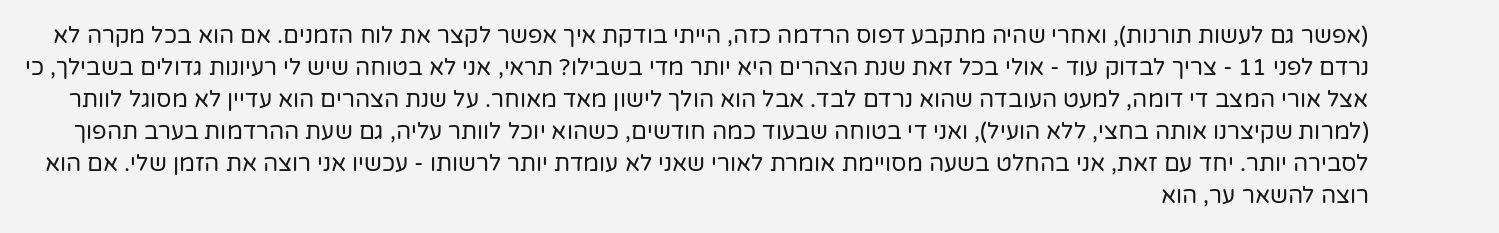(אפשר גם לעשות תורנות), ואחרי שהיה מתקבע דפוס הרדמה כזה, הייתי בודקת איך אפשר לקצר את לוח הזמנים. אם הוא בכל מקרה לא נרדם לפני 11 - צריך לבדוק עוד - אולי בכל זאת שנת הצהרים היא יותר מדי בשבילו? תראי, אני לא בטוחה שיש לי רעיונות גדולים בשבילך, כי אצל אורי המצב די דומה, למעט העובדה שהוא נרדם לבד. אבל הוא הולך לישון מאד מאוחר. על שנת הצהרים הוא עדיין לא מסוגל לוותר (למרות שקיצרנו אותה בחצי, ללא הועיל), ואני די בטוחה שבעוד כמה חודשים, כשהוא יוכל לוותר עליה, גם שעת ההרדמות בערב תהפוך לסבירה יותר. יחד עם זאת, אני בהחלט בשעה מסויימת אומרת לאורי שאני לא עומדת יותר לרשותו - עכשיו אני רוצה את הזמן שלי. אם הוא רוצה להשאר ער, הוא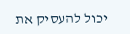יכול להעסיק את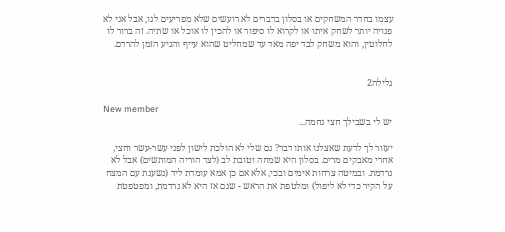עצמו בחדר המשחקים או בסלון בדברים לא רועשים שלא מפריעים לנו, אבל אני לא פנויה יותר לשחק איתו או לקרוא לו סיפור או להכין לו אוכל או שתיה. זה ברור לו לחלוטין, והוא משחק לבד יפה מאד עד שמחליט שהוא עייף והגיע הזמן להרדם.


גלילה2

New member
יש לי בשבילך חצי נחמה...

יעזור לך לדעת שאצלנו אותו דבר? גם שלי לא הולכת לישון לפני עשר-עשר וחצי, אחרי מאבקים מרים. בסלון היא שמחה וטובת לב (לצד הוריה המותשים) אבל לא נרדמת. ובמיטה צרחות אימים ובכי, אלא אם כן אמא עומדת ליד (נשענת עם המצח על הקיר כדי לא ליפול) ומלטפת את הראש - שגם אז היא לא נרדמת, ומפטפטת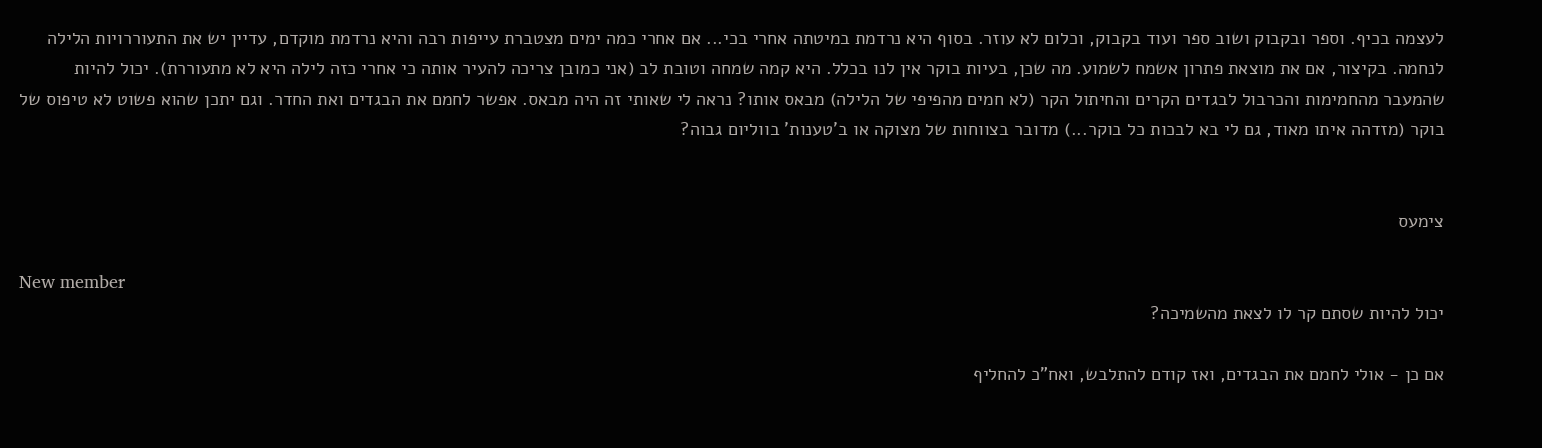לעצמה בכיף. וספר ובקבוק ושוב ספר ועוד בקבוק, וכלום לא עוזר. בסוף היא נרדמת במיטתה אחרי בכי... אם אחרי כמה ימים מצטברת עייפות רבה והיא נרדמת מוקדם, עדיין יש את התעוררויות הלילה לנחמה. בקיצור, אם את מוצאת פתרון אשמח לשמוע. מה שכן, בעיות בוקר אין לנו בכלל. היא קמה שמחה וטובת לב (אני כמובן צריכה להעיר אותה כי אחרי כזה לילה היא לא מתעוררת). יכול להיות שהמעבר מהחמימות והכרבול לבגדים הקרים והחיתול הקר (לא חמים מהפיפי של הלילה) מבאס אותו? נראה לי שאותי זה היה מבאס. אפשר לחמם את הבגדים ואת החדר. וגם יתכן שהוא פשוט לא טיפוס של בוקר (מזדהה איתו מאוד, גם לי בא לבכות כל בוקר...) מדובר בצווחות של מצוקה או ב'טענות' בווליום גבוה?


צימעס

New member
יכול להיות שסתם קר לו לצאת מהשמיכה?

אם כן - אולי לחמם את הבגדים, ואז קודם להתלבש, ואח"כ להחליף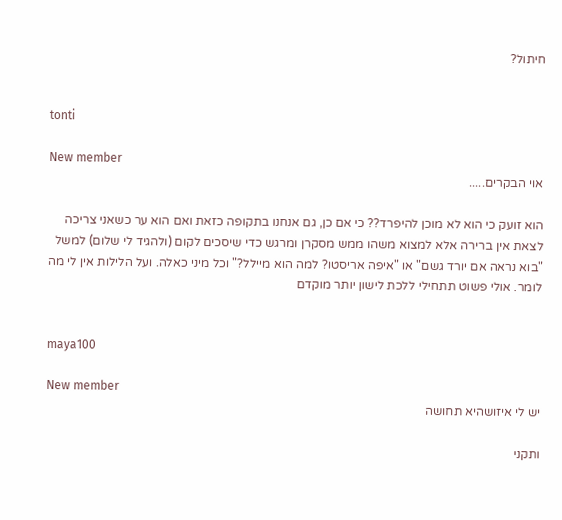חיתול?


tonti

New member
אוי הבקרים.....

הוא זועק כי הוא לא מוכן להיפרד?? כי אם כן, גם אנחנו בתקופה כזאת ואם הוא ער כשאני צריכה לצאת אין ברירה אלא למצוא משהו ממש מסקרן ומרגש כדי שיסכים לקום (ולהגיד לי שלום) למשל "בוא נראה אם יורד גשם" או "איפה אריסטו? למה הוא מיילל?" וכל מיני כאלה. ועל הלילות אין לי מה לומר. אולי פשוט תתחילי ללכת לישון יותר מוקדם


maya100

New member
יש לי איזושהיא תחושה

ותקני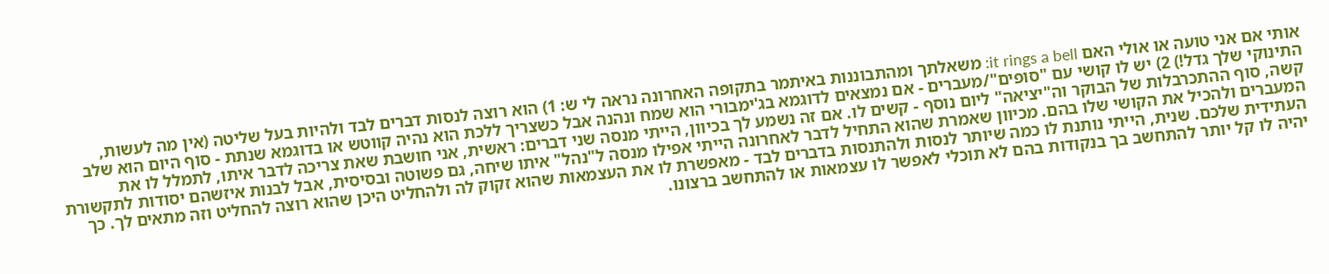אותי אם אני טועה או אולי האם it rings a bell: משאלתך ומהתבוננות באיתמר בתקופה האחרונה נראה לי ש: 1) הוא רוצה לנסות דברים לבד ולהיות בעל שליטה (אין מה לעשות, התינוקי שלך גדל!) 2) יש לו קושי עם "סופים"/מעברים - אם נמצאים לדוגמא בג'ימבורי הוא שמח ונהנה אבל כשצריך ללכת הוא נהיה קווטש או בדוגמא שנתת - סוף היום הוא שלב קשה, סוף ההתכרבלות של הבוקר וה"יציאה" ליום נוסף - קשים לו. אם זה נשמע לך בכיוון, הייתי מנסה שני דברים: ראשית, אני חושבת שאת צריכה לדבר איתו, לתמלל לו את המעברים ולהכיל את הקושי שלו בהם. מכיוון שאמרת שהוא התחיל לדבר לאחרונה הייתי אפילו מנסה ל"נהל" איתו שיחה, גם פשוטה ובסיסית, אבל לבנות איזשהם יסודות לתקשורת העתידית שלכם. שנית, הייתי נותנת לו כמה שיותר לנסות ולהתנסות בדברים לבד - מאפשרת לו את העצמאות שהוא זקוק לה ולהחליט היכן שהוא רוצה להחליט וזה מתאים לך. כך יהיה לו קל יותר להתחשב בך בנקודות בהם לא תוכלי לאפשר לו עצמאות או להתחשב ברצונו.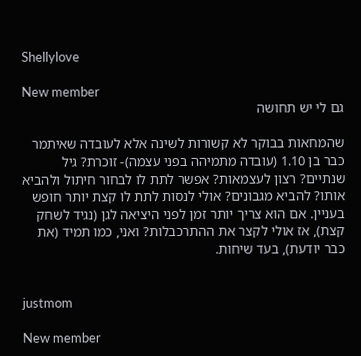Shellylove

New member
גם לי יש תחושה

שהמחאות בבוקר לא קשורות לשינה אלא לעובדה שאיתמר כבר בן 1.10 (עובדה מתמיהה בפני עצמה)- זוכרת? גיל שנתיים? רצון לעצמאות? אפשר לתת לו לבחור חיתול ולהביא אותו? להביא מגבונים? אולי לנסות לתת לו קצת יותר חופש בעניין. אם הוא צריך יותר זמן לפני היציאה לגן (נגיד לשחק קצת), אז אולי לקצר את ההתרכבלות? ואני, כמו תמיד (את כבר יודעת), בעד שיחות.


justmom

New member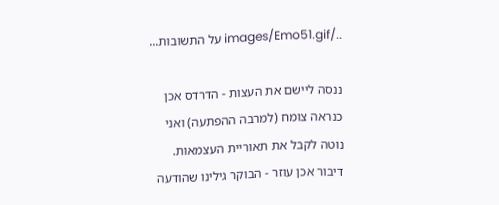../images/Emo51.gif על התשובות...

ננסה ליישם את העצות - הדרדס אכן כנראה צומח (למרבה ההפתעה) ואני נוטה לקבל את תאוריית העצמאות. דיבור אכן עוזר - הבוקר גילינו שהודעה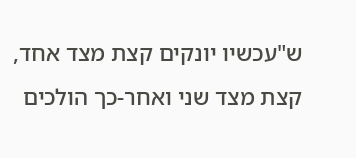ש"עכשיו יונקים קצת מצד אחד, קצת מצד שני ואחר-כך הולכים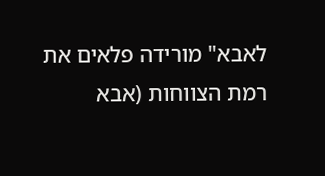לאבא" מורידה פלאים את רמת הצווחות (אבא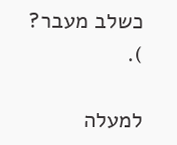כשלב מעבר?
).

למעלה